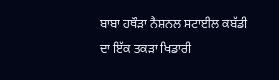ਬਾਬਾ ਹਥੌੜਾ ਨੈਸ਼ਨਲ ਸਟਾਈਲ ਕਬੱਡੀ ਦਾ ਇੱਕ ਤਕੜਾ ਖਿਡਾਰੀ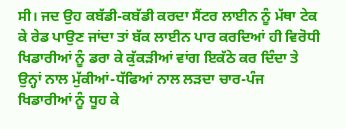ਸੀ। ਜਦ ਉਹ ਕਬੱਡੀ-ਕਬੱਡੀ ਕਰਦਾ ਸੈਂਟਰ ਲਾਈਨ ਨੂੰ ਮੱਥਾ ਟੇਕ ਕੇ ਰੇਡ ਪਾਉਣ ਜਾਂਦਾ ਤਾਂ ਬੱਕ ਲਾਈਨ ਪਾਰ ਕਰਦਿਆਂ ਹੀ ਵਿਰੋਧੀ ਖਿਡਾਰੀਆਂ ਨੂੰ ਡਰਾ ਕੇ ਕੁੱਕੜੀਆਂ ਵਾਂਗ ਇਕੱਠੇ ਕਰ ਦਿੰਦਾ ਤੇ ਉਨ੍ਹਾਂ ਨਾਲ ਮੁੱਕੀਆਂ-ਧੱਫਿਆਂ ਨਾਲ ਲੜਦਾ ਚਾਰ-ਪੰਜ ਖਿਡਾਰੀਆਂ ਨੂੰ ਧੂਹ ਕੇ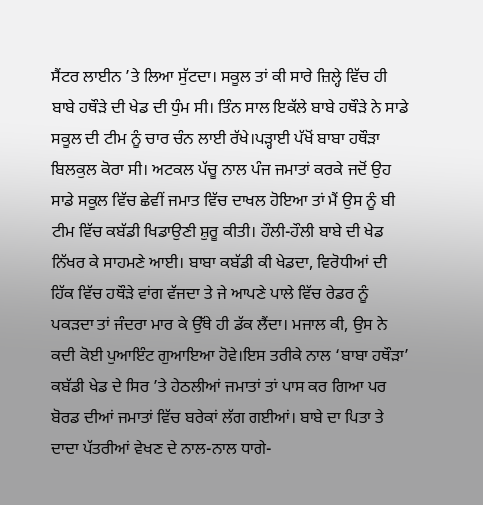ਸੈਂਟਰ ਲਾਈਨ ’ਤੇ ਲਿਆ ਸੁੱਟਦਾ। ਸਕੂਲ ਤਾਂ ਕੀ ਸਾਰੇ ਜ਼ਿਲ੍ਹੇ ਵਿੱਚ ਹੀ ਬਾਬੇ ਹਥੌੜੇ ਦੀ ਖੇਡ ਦੀ ਧੁੰਮ ਸੀ। ਤਿੰਨ ਸਾਲ ਇਕੱਲੇ ਬਾਬੇ ਹਥੌੜੇ ਨੇ ਸਾਡੇ ਸਕੂਲ ਦੀ ਟੀਮ ਨੂੰ ਚਾਰ ਚੰਨ ਲਾਈ ਰੱਖੇ।ਪੜ੍ਹਾਈ ਪੱਖੋਂ ਬਾਬਾ ਹਥੌੜਾ ਬਿਲਕੁਲ ਕੋਰਾ ਸੀ। ਅਟਕਲ ਪੱਚੂ ਨਾਲ ਪੰਜ ਜਮਾਤਾਂ ਕਰਕੇ ਜਦੋਂ ਉਹ ਸਾਡੇ ਸਕੂਲ ਵਿੱਚ ਛੇਵੀਂ ਜਮਾਤ ਵਿੱਚ ਦਾਖਲ ਹੋਇਆ ਤਾਂ ਮੈਂ ਉਸ ਨੂੰ ਬੀ ਟੀਮ ਵਿੱਚ ਕਬੱਡੀ ਖਿਡਾਉਣੀ ਸ਼ੁਰੂ ਕੀਤੀ। ਹੌਲੀ-ਹੌਲੀ ਬਾਬੇ ਦੀ ਖੇਡ ਨਿੱਖਰ ਕੇ ਸਾਹਮਣੇ ਆਈ। ਬਾਬਾ ਕਬੱਡੀ ਕੀ ਖੇਡਦਾ, ਵਿਰੋਧੀਆਂ ਦੀ ਹਿੱਕ ਵਿੱਚ ਹਥੌੜੇ ਵਾਂਗ ਵੱਜਦਾ ਤੇ ਜੇ ਆਪਣੇ ਪਾਲੇ ਵਿੱਚ ਰੇਡਰ ਨੂੰ ਪਕੜਦਾ ਤਾਂ ਜੰਦਰਾ ਮਾਰ ਕੇ ਉੱਥੇ ਹੀ ਡੱਕ ਲੈਂਦਾ। ਮਜਾਲ ਕੀ, ਉਸ ਨੇ ਕਦੀ ਕੋਈ ਪੁਆਇੰਟ ਗੁਆਇਆ ਹੋਵੇ।ਇਸ ਤਰੀਕੇ ਨਾਲ ‘ਬਾਬਾ ਹਥੌੜਾ’ ਕਬੱਡੀ ਖੇਡ ਦੇ ਸਿਰ ’ਤੇ ਹੇਠਲੀਆਂ ਜਮਾਤਾਂ ਤਾਂ ਪਾਸ ਕਰ ਗਿਆ ਪਰ ਬੋਰਡ ਦੀਆਂ ਜਮਾਤਾਂ ਵਿੱਚ ਬਰੇਕਾਂ ਲੱਗ ਗਈਆਂ। ਬਾਬੇ ਦਾ ਪਿਤਾ ਤੇ ਦਾਦਾ ਪੱਤਰੀਆਂ ਵੇਖਣ ਦੇ ਨਾਲ-ਨਾਲ ਧਾਗੇ-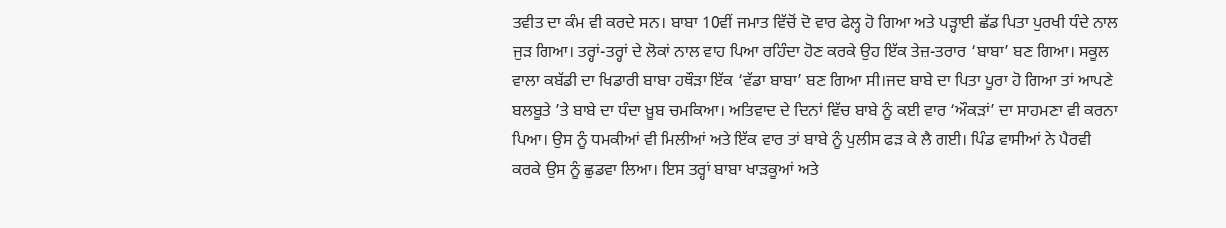ਤਵੀਤ ਦਾ ਕੰਮ ਵੀ ਕਰਦੇ ਸਨ। ਬਾਬਾ 10ਵੀਂ ਜਮਾਤ ਵਿੱਚੋਂ ਦੋ ਵਾਰ ਫੇਲ੍ਹ ਹੋ ਗਿਆ ਅਤੇ ਪੜ੍ਹਾਈ ਛੱਡ ਪਿਤਾ ਪੁਰਖੀ ਧੰਦੇ ਨਾਲ ਜੁੜ ਗਿਆ। ਤਰ੍ਹਾਂ-ਤਰ੍ਹਾਂ ਦੇ ਲੋਕਾਂ ਨਾਲ ਵਾਹ ਪਿਆ ਰਹਿੰਦਾ ਹੋਣ ਕਰਕੇ ਉਹ ਇੱਕ ਤੇਜ਼-ਤਰਾਰ ‘ਬਾਬਾ’ ਬਣ ਗਿਆ। ਸਕੂਲ ਵਾਲਾ ਕਬੱਡੀ ਦਾ ਖਿਡਾਰੀ ਬਾਬਾ ਹਥੌੜਾ ਇੱਕ ‘ਵੱਡਾ ਬਾਬਾ’ ਬਣ ਗਿਆ ਸੀ।ਜਦ ਬਾਬੇ ਦਾ ਪਿਤਾ ਪੂਰਾ ਹੋ ਗਿਆ ਤਾਂ ਆਪਣੇ ਬਲਬੂਤੇ ’ਤੇ ਬਾਬੇ ਦਾ ਧੰਦਾ ਖ਼ੂਬ ਚਮਕਿਆ। ਅਤਿਵਾਦ ਦੇ ਦਿਨਾਂ ਵਿੱਚ ਬਾਬੇ ਨੂੰ ਕਈ ਵਾਰ ‘ਔਕੜਾਂ’ ਦਾ ਸਾਹਮਣਾ ਵੀ ਕਰਨਾ ਪਿਆ। ਉਸ ਨੂੰ ਧਮਕੀਆਂ ਵੀ ਮਿਲੀਆਂ ਅਤੇ ਇੱਕ ਵਾਰ ਤਾਂ ਬਾਬੇ ਨੂੰ ਪੁਲੀਸ ਫੜ ਕੇ ਲੈ ਗਈ। ਪਿੰਡ ਵਾਸੀਆਂ ਨੇ ਪੈਰਵੀ ਕਰਕੇ ਉਸ ਨੂੰ ਛੁਡਵਾ ਲਿਆ। ਇਸ ਤਰ੍ਹਾਂ ਬਾਬਾ ਖਾੜਕੂਆਂ ਅਤੇ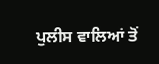ਪੁਲੀਸ ਵਾਲਿਆਂ ਤੋਂ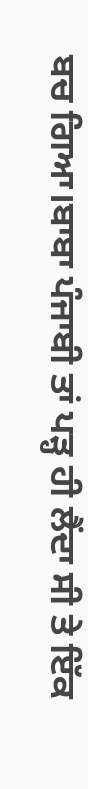ਬਚ ਗਿਆ।ਬਾਬਾ ਪੰਜਾਬੀ ਤਾਂ ਪੜ੍ਹ ਹੀ ਲੈਂਦਾ ਸੀ ਤੇ ਇੱਕ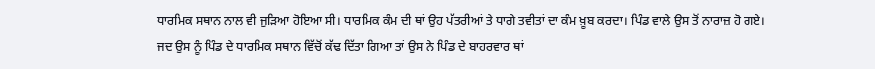ਧਾਰਮਿਕ ਸਥਾਨ ਨਾਲ ਵੀ ਜੁੜਿਆ ਹੋਇਆ ਸੀ। ਧਾਰਮਿਕ ਕੰਮ ਦੀ ਥਾਂ ਉਹ ਪੱਤਰੀਆਂ ਤੇ ਧਾਗੇ ਤਵੀਤਾਂ ਦਾ ਕੰਮ ਖ਼ੂਬ ਕਰਦਾ। ਪਿੰਡ ਵਾਲੇ ਉਸ ਤੋਂ ਨਾਰਾਜ਼ ਹੋ ਗਏ। ਜਦ ਉਸ ਨੂੰ ਪਿੰਡ ਦੇ ਧਾਰਮਿਕ ਸਥਾਨ ਵਿੱਚੋਂ ਕੱਢ ਦਿੱਤਾ ਗਿਆ ਤਾਂ ਉਸ ਨੇ ਪਿੰਡ ਦੇ ਬਾਹਰਵਾਰ ਥਾਂ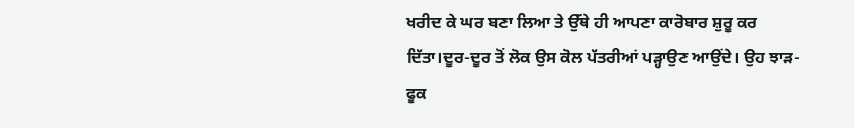ਖਰੀਦ ਕੇ ਘਰ ਬਣਾ ਲਿਆ ਤੇ ਉੱਥੇ ਹੀ ਆਪਣਾ ਕਾਰੋਬਾਰ ਸ਼ੁਰੂ ਕਰ ਦਿੱਤਾ।ਦੂਰ-ਦੂਰ ਤੋਂ ਲੋਕ ਉਸ ਕੋਲ ਪੱਤਰੀਆਂ ਪੜ੍ਹਾਉਣ ਆਉਂਦੇ। ਉਹ ਝਾੜ-ਫੂਕ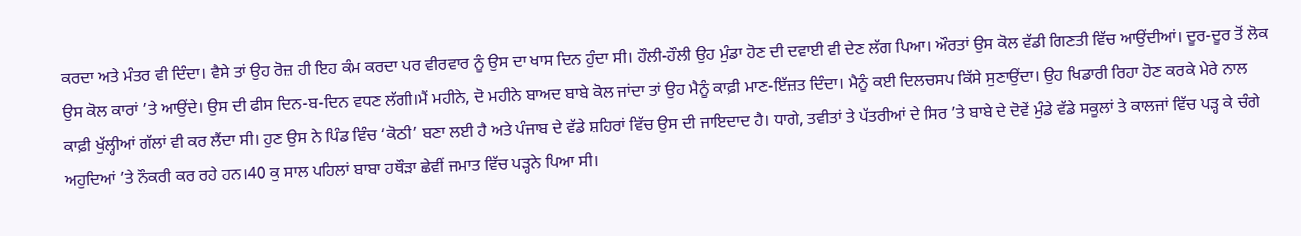ਕਰਦਾ ਅਤੇ ਮੰਤਰ ਵੀ ਦਿੰਦਾ। ਵੈਸੇ ਤਾਂ ਉਹ ਰੋਜ਼ ਹੀ ਇਹ ਕੰਮ ਕਰਦਾ ਪਰ ਵੀਰਵਾਰ ਨੂੰ ਉਸ ਦਾ ਖਾਸ ਦਿਨ ਹੁੰਦਾ ਸੀ। ਹੌਲੀ-ਹੌਲੀ ਉਹ ਮੁੰਡਾ ਹੋਣ ਦੀ ਦਵਾਈ ਵੀ ਦੇਣ ਲੱਗ ਪਿਆ। ਔਰਤਾਂ ਉਸ ਕੋਲ ਵੱਡੀ ਗਿਣਤੀ ਵਿੱਚ ਆਉਂਦੀਆਂ। ਦੂਰ-ਦੂਰ ਤੋਂ ਲੋਕ ਉਸ ਕੋਲ ਕਾਰਾਂ ’ਤੇ ਆਉਂਦੇ। ਉਸ ਦੀ ਫੀਸ ਦਿਨ-ਬ-ਦਿਨ ਵਧਣ ਲੱਗੀ।ਮੈਂ ਮਹੀਨੇ, ਦੋ ਮਹੀਨੇ ਬਾਅਦ ਬਾਬੇ ਕੋਲ ਜਾਂਦਾ ਤਾਂ ਉਹ ਮੈਨੂੰ ਕਾਫ਼ੀ ਮਾਣ-ਇੱਜ਼ਤ ਦਿੰਦਾ। ਮੈਨੂੰ ਕਈ ਦਿਲਚਸਪ ਕਿੱਸੇ ਸੁਣਾਉਂਦਾ। ਉਹ ਖਿਡਾਰੀ ਰਿਹਾ ਹੋਣ ਕਰਕੇ ਮੇਰੇ ਨਾਲ ਕਾਫ਼ੀ ਖੁੱਲ੍ਹੀਆਂ ਗੱਲਾਂ ਵੀ ਕਰ ਲੈਂਦਾ ਸੀ। ਹੁਣ ਉਸ ਨੇ ਪਿੰਡ ਵਿੰਚ ‘ਕੋਠੀ’ ਬਣਾ ਲਈ ਹੈ ਅਤੇ ਪੰਜਾਬ ਦੇ ਵੱਡੇ ਸ਼ਹਿਰਾਂ ਵਿੱਚ ਉਸ ਦੀ ਜਾਇਦਾਦ ਹੈ। ਧਾਗੇ, ਤਵੀਤਾਂ ਤੇ ਪੱਤਰੀਆਂ ਦੇ ਸਿਰ ’ਤੇ ਬਾਬੇ ਦੇ ਦੋਵੇਂ ਮੁੰਡੇ ਵੱਡੇ ਸਕੂਲਾਂ ਤੇ ਕਾਲਜਾਂ ਵਿੱਚ ਪੜ੍ਹ ਕੇ ਚੰਗੇ ਅਹੁਦਿਆਂ ’ਤੇ ਨੌਕਰੀ ਕਰ ਰਹੇ ਹਨ।40 ਕੁ ਸਾਲ ਪਹਿਲਾਂ ਬਾਬਾ ਹਥੌੜਾ ਛੇਵੀਂ ਜਮਾਤ ਵਿੱਚ ਪੜ੍ਹਨੇ ਪਿਆ ਸੀ।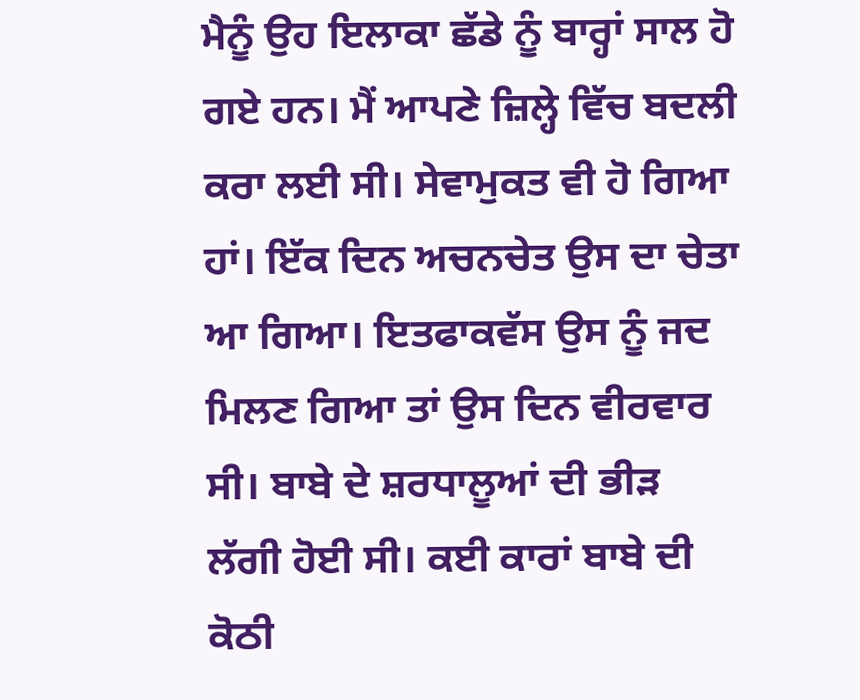ਮੈਨੂੰ ਉਹ ਇਲਾਕਾ ਛੱਡੇ ਨੂੰ ਬਾਰ੍ਹਾਂ ਸਾਲ ਹੋ ਗਏ ਹਨ। ਮੈਂ ਆਪਣੇ ਜ਼ਿਲ੍ਹੇ ਵਿੱਚ ਬਦਲੀ ਕਰਾ ਲਈ ਸੀ। ਸੇਵਾਮੁਕਤ ਵੀ ਹੋ ਗਿਆ ਹਾਂ। ਇੱਕ ਦਿਨ ਅਚਨਚੇਤ ਉਸ ਦਾ ਚੇਤਾ ਆ ਗਿਆ। ਇਤਫਾਕਵੱਸ ਉਸ ਨੂੰ ਜਦ ਮਿਲਣ ਗਿਆ ਤਾਂ ਉਸ ਦਿਨ ਵੀਰਵਾਰ ਸੀ। ਬਾਬੇ ਦੇ ਸ਼ਰਧਾਲੂਆਂ ਦੀ ਭੀੜ ਲੱਗੀ ਹੋਈ ਸੀ। ਕਈ ਕਾਰਾਂ ਬਾਬੇ ਦੀ ਕੋਠੀ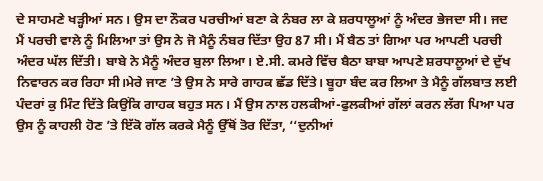ਦੇ ਸਾਹਮਣੇ ਖੜ੍ਹੀਆਂ ਸਨ। ਉਸ ਦਾ ਨੌਕਰ ਪਰਚੀਆਂ ਬਣਾ ਕੇ ਨੰਬਰ ਲਾ ਕੇ ਸ਼ਰਧਾਲੂਆਂ ਨੂੰ ਅੰਦਰ ਭੇਜਦਾ ਸੀ। ਜਦ ਮੈਂ ਪਰਚੀ ਵਾਲੇ ਨੂੰ ਮਿਲਿਆ ਤਾਂ ਉਸ ਨੇ ਜੋ ਮੈਨੂੰ ਨੰਬਰ ਦਿੱਤਾ ਉਹ 87 ਸੀ। ਮੈਂ ਬੈਠ ਤਾਂ ਗਿਆ ਪਰ ਆਪਣੀ ਪਰਚੀ ਅੰਦਰ ਘੱਲ ਦਿੱਤੀ। ਬਾਬੇ ਨੇ ਮੈਨੂੰ ਅੰਦਰ ਬੁਲਾ ਲਿਆ। ਏ.ਸੀ. ਕਮਰੇ ਵਿੱਚ ਬੈਠਾ ਬਾਬਾ ਆਪਣੇ ਸ਼ਰਧਾਲੂਆਂ ਦੇ ਦੁੱਖ ਨਿਵਾਰਨ ਕਰ ਰਿਹਾ ਸੀ।ਮੇਰੇ ਜਾਣ ’ਤੇ ਉਸ ਨੇ ਸਾਰੇ ਗਾਹਕ ਛੱਡ ਦਿੱਤੇ। ਬੂਹਾ ਬੰਦ ਕਰ ਲਿਆ ਤੇ ਮੈਨੂੰ ਗੱਲਬਾਤ ਲਈ ਪੰਦਰਾਂ ਕੁ ਮਿੰਟ ਦਿੱਤੇ ਕਿਉਂਕਿ ਗਾਹਕ ਬਹੁਤ ਸਨ। ਮੈਂ ਉਸ ਨਾਲ ਹਲਕੀਆਂ-ਫੁਲਕੀਆਂ ਗੱਲਾਂ ਕਰਨ ਲੱਗ ਪਿਆ ਪਰ ਉਸ ਨੂੰ ਕਾਹਲੀ ਹੋਣ ’ਤੇ ਇੱਕੋ ਗੱਲ ਕਰਕੇ ਮੈਨੂੰ ਉੱਥੋਂ ਤੋਰ ਦਿੱਤਾ, ‘‘ਦੁਨੀਆਂ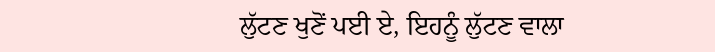ਲੁੱਟਣ ਖੁਣੋਂ ਪਈ ਏ, ਇਹਨੂੰ ਲੁੱਟਣ ਵਾਲਾ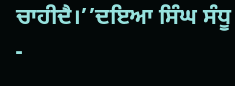ਚਾਹੀਦੈ।’’ਦਇਆ ਸਿੰਘ ਸੰਧੂ -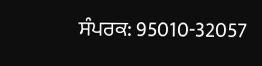ਸੰਪਰਕ: 95010-32057